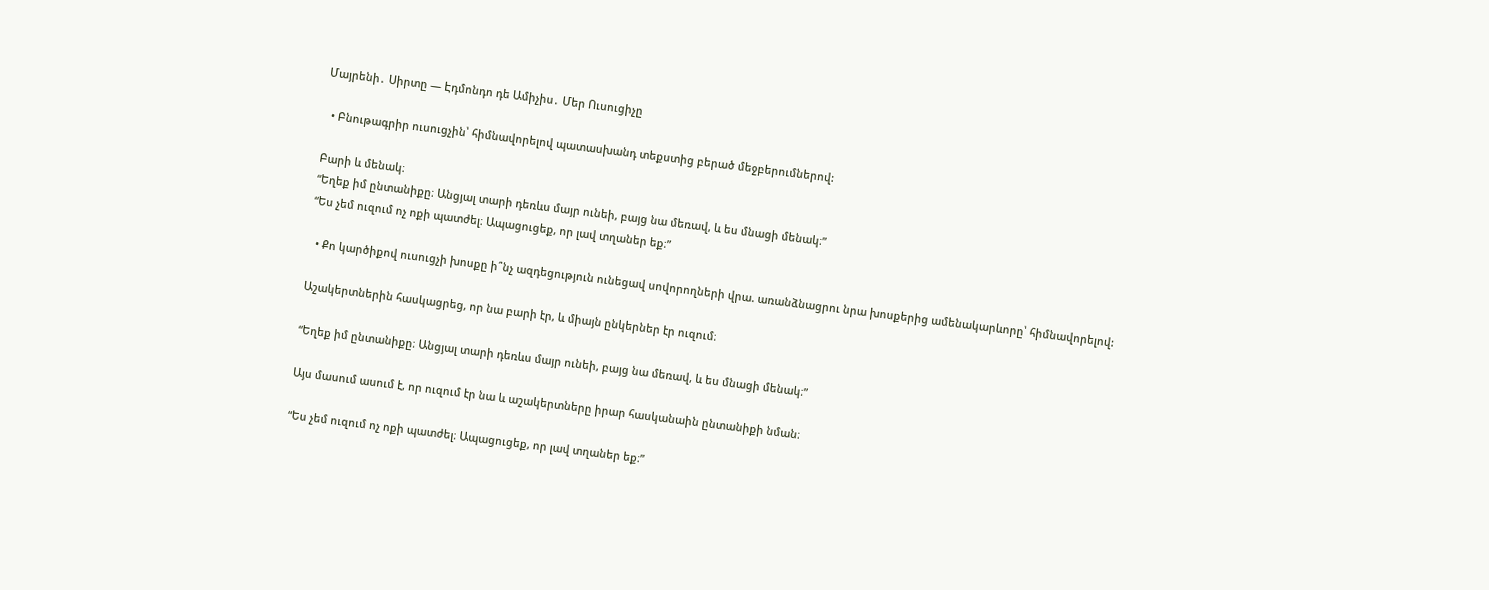Մայրենի․ Սիրտը — Էդմոնդո դե Ամիչիս․ Մեր Ուսուցիչը

  • Բնութագրիր ուսուցչին՝ հիմնավորելով պատասխանդ տեքստից բերած մեջբերումներով:

Բարի և մենակ։
“Եղեք իմ ընտանիքը։ Անցյալ տարի դեռևս մայր ունեի, բայց նա մեռավ, և ես մնացի մենակ։”
“Ես չեմ ուզում ոչ ոքի պատժել։ Ապացուցեք, որ լավ տղաներ եք։”

  • Քո կարծիքով ուսուցչի խոսքը ի՞նչ ազդեցություն ունեցավ սովորողների վրա. առանձնացրու նրա խոսքերից ամենակարևորը՝ հիմնավորելով:

Աշակերտներին հասկացրեց, որ նա բարի էր, և միայն ընկերներ էր ուզում։

“Եղեք իմ ընտանիքը։ Անցյալ տարի դեռևս մայր ունեի, բայց նա մեռավ, և ես մնացի մենակ։”

Այս մասում ասում է, որ ուզում էր նա և աշակերտները իրար հասկանաին ընտանիքի նման։

“Ես չեմ ուզում ոչ ոքի պատժել։ Ապացուցեք, որ լավ տղաներ եք։”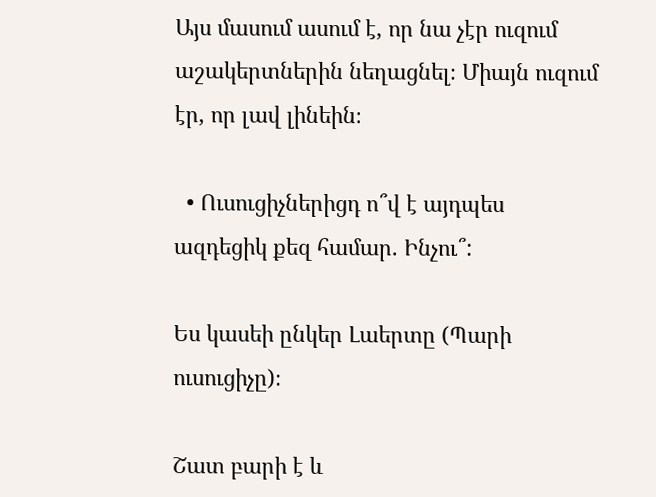Այս մասում ասում է, որ նա չէր ուզում աշակերտներին նեղացնել։ Միայն ուզում էր, որ լավ լինեին։

  • Ուսուցիչներիցդ ո՞վ է այդպես ազդեցիկ քեզ համար. Ինչու՞:

Ես կասեի ընկեր Լաերտը (Պարի ուսուցիչը)։

Շատ բարի է և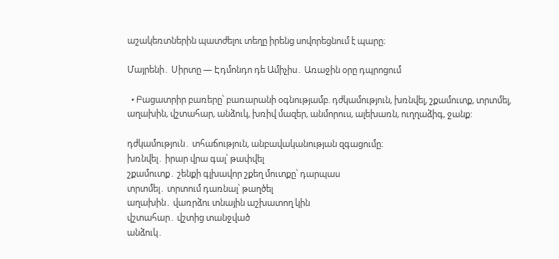աշակեռտներին պատժելու տեղը իրենց սովորեցնում է պարը։

Մայրենի․ Սիրտը — Էդմոնդո դե Ամիչիս․ Առաջին օրը դպրոցում

  • Բացատրիր բառերը՝ բառարանի օգնությամբ. դժկամություն, խռնվել, շքամուտք, տրտմել, աղախին, վշտահար, անձուկ, խռիվ մազեր, անմորուս, ալեխառն, ուղղաձիգ, ջանք:

դժկամություն․ տհաճություն, անբավականության զգացումը։
խռնվել․ իրար վրա գալ՝ թափվել
շքամուտք․ շենքի գլխավոր շքեղ մուտքը՝ դարպաս
տրտմել․ տրտում դառնալ՝ թաղծել
աղախին․ վառրձու տնային աշխատող կին
վշտահար․ վշտից տանջված
անձուկ․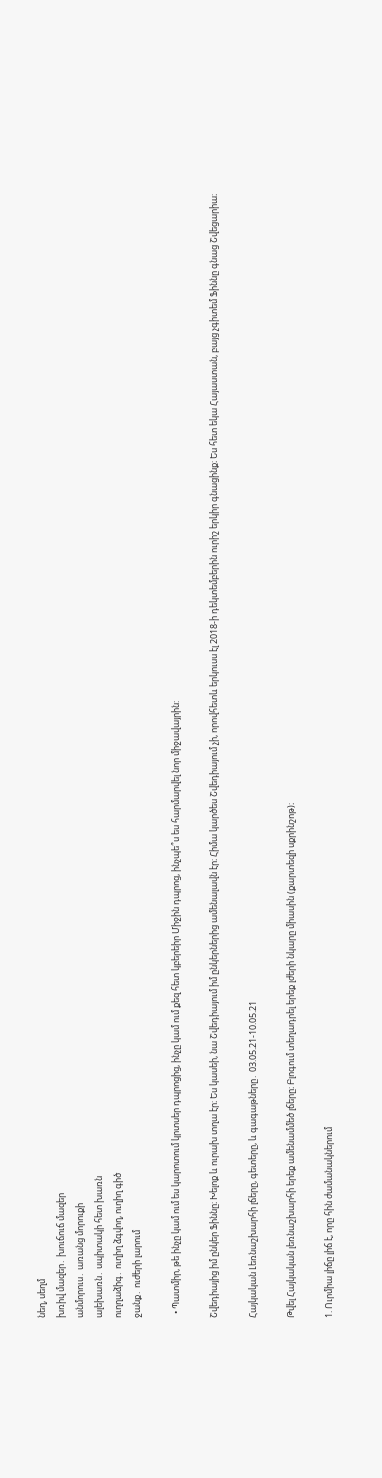նեղ, սեղմ
խռիվ մազեր․ խուճուճ մազեր
անմորուս․ առանց մորուքի
ալեխառն․ սպիտակի հետ խառն
ուղղաձիգ․ ուղիղ ձգվող, ուղիղ գիծ
ջանք․ ուժերի լարում

  • Պատմիր, թե ինչը կամ ում ես կարոտում կրտսեր դպրոցից, ինչը կամ ում քեզ հետ կբերեիր Միջին դպրոց, ինչպե՞ս ես հարմարվել նոր միջավայրին:

Շվեդիայից իմ ընկեր Ֆիննը։ Խելոք և ուրախ տղա էր։ Ես կասեի, նա Շվեդիայում իմ ընկերներից ամենալավն էր։ Հիմա կարծես Շվեդիայում չի, որովհետև երկուսս էլ 2018-ի դեկտեմբերին ուրիշ երկիր գնացինք։ Ես հետ եկա Հայաստան, բայց չգիտեմ Ֆիննը գնաց Շվեցարիա։

Հայկական Լեռնաշխարհի լճերը, գետերը, և գագաթները․ 03.05.21-10.05.21

Թվել Հայկական լեռնաշխարհի երեք ամենամմեծ լճերը։ Բլոգում տեղադրել երեք լժերի նկարը միասին (քարտեզի սքրինշոթ)։

1. Ուրմիա լիճը լիճ է, որը հին ժամանակներում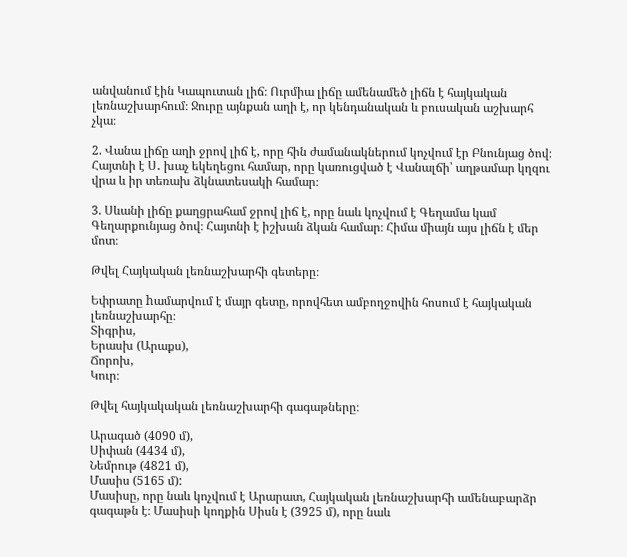անվանում էին Կապուտան լիճ։ Ուրմիա լիճը ամենամեծ լիճն է հայկական լեռնաշխարհում։ Ջուրը այնքան աղի է, որ կենդանական և բուսական աշխարհ չկա։

2. Վանա լիճը աղի ջրով լիճ է, որը հին ժամանակներում կոչվում էր Բնունյաց ծով։ Հայտնի է Ս․ խաչ եկեղեցու համար, որը կառուցված է Վանալճի՝ աղթամար կղզու վրա և իր տեռախ ձկնատեսակի համար։

3. Սևանի լիճը քաղցրահամ ջրով լիճ է, որը նաև կոչվում է Գեղամա կամ Գեղարքունյաց ծով։ Հայտնի է իշխան ձկան համար։ Հիմա միայն այս լիճն է մեր մոտ։

Թվել Հայկական լեռնաշխարհի գետերը։

Եփրատը hամարվում է մայր գետը, որովհետ ամբողջովին հոսում է հայկական լեռնաշխարհը։
Տիգրիս,
Երասխ (Արաքս),
Ճորոխ,
Կուր։

Թվել հայկակական լեռնաշխարհի գագաթները։

Արագած (4090 մ),
Սիփան (4434 մ),
Նեմրութ (4821 մ),
Մասիս (5165 մ):
Մասիսը, որը նաև կոչվում է Արարատ, Հայկական լեռնաշխարհի ամենաբարձր գագաթն է։ Մասիսի կողքին Սիսն է (3925 մ), որը նաև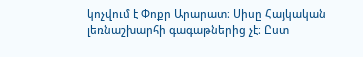կոչվում է Փոքր Արարատ։ Սիսը Հայկական լեռնաշխարհի գագաթներից չէ։ Ըստ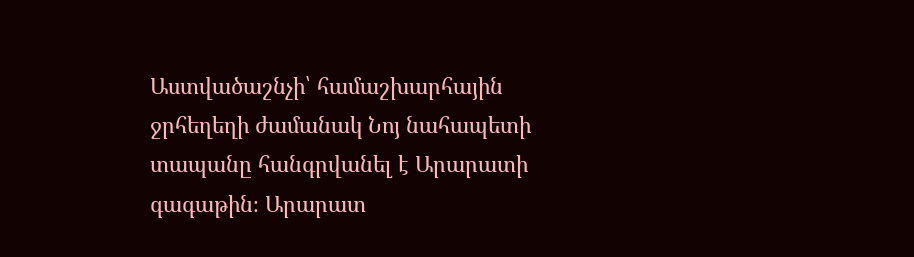Աստվածաշնչի՝ համաշխարհային ջրհեղեղի ժամանակ Նոյ նահապետի տապանը հանգրվանել է Արարատի գագաթին։ Արարատ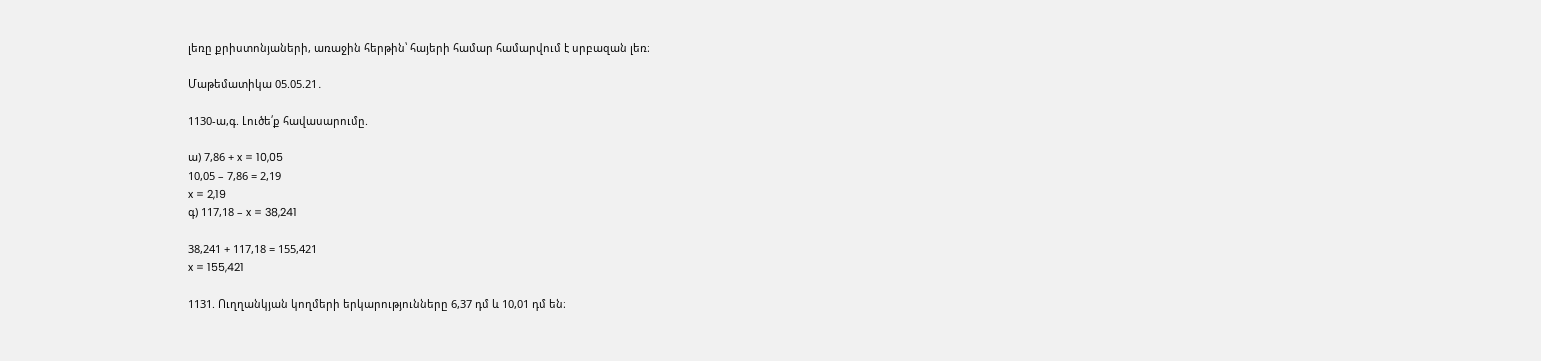լեռը քրիստոնյաների, առաջին հերթին՝ հայերի համար համարվում է սրբազան լեռ։

Մաթեմատիկա 05.05.21․

1130-ա,գ. Լուծե՛ք հավասարումը.

ա) 7,86 + x = 10,05
10,05 – 7,86 = 2,19
x = 2,19
գ) 117,18 – x = 38,241

38,241 + 117,18 = 155,421
x = 155,421

1131. Ուղղանկյան կողմերի երկարությունները 6,37 դմ և 10,01 դմ են։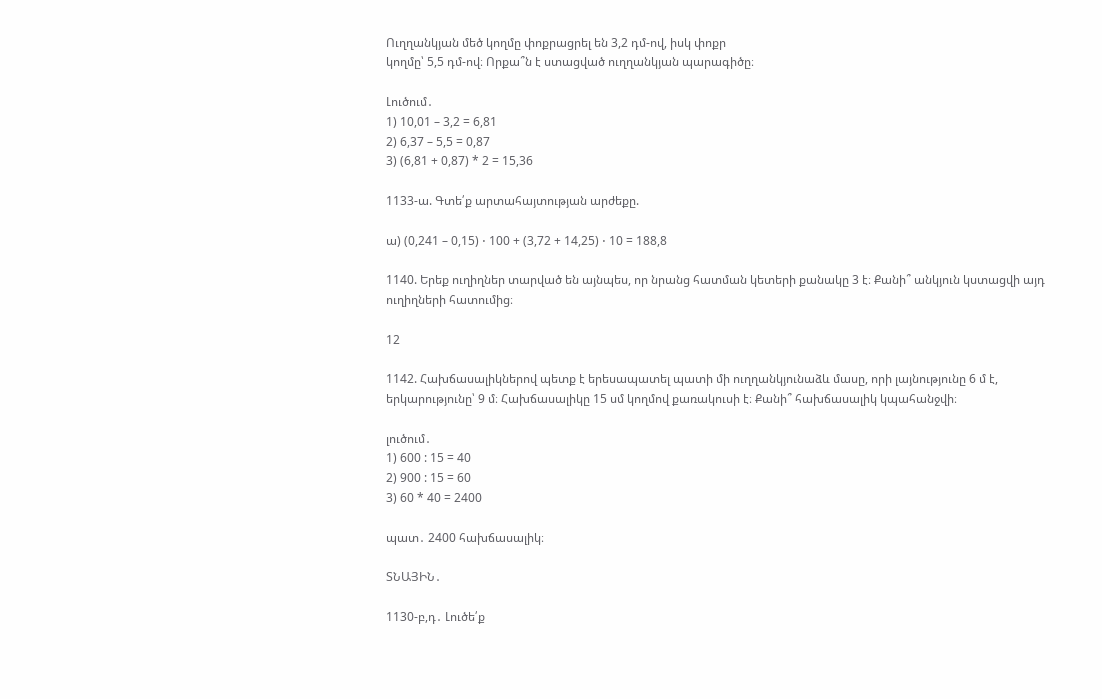Ուղղանկյան մեծ կողմը փոքրացրել են 3,2 դմ-ով, իսկ փոքր
կողմը՝ 5,5 դմ-ով։ Որքա՞ն է ստացված ուղղանկյան պարագիծը։

Լուծում․
1) 10,01 – 3,2 = 6,81
2) 6,37 – 5,5 = 0,87
3) (6,81 + 0,87) * 2 = 15,36

1133-ա. Գտե՛ք արտահայտության արժեքը.

ա) (0,241 – 0,15) ⋅ 100 + (3,72 + 14,25) ⋅ 10 = 188,8

1140. Երեք ուղիղներ տարված են այնպես, որ նրանց հատման կետերի քանակը 3 է։ Քանի՞ անկյուն կստացվի այդ ուղիղների հատումից։

12

1142. Հախճասալիկներով պետք է երեսապատել պատի մի ուղղանկյունաձև մասը, որի լայնությունը 6 մ է, երկարությունը՝ 9 մ։ Հախճասալիկը 15 սմ կողմով քառակուսի է։ Քանի՞ հախճասալիկ կպահանջվի։

լուծում․
1) 600 : 15 = 40
2) 900 : 15 = 60
3) 60 * 40 = 2400

պատ․ 2400 հախճասալիկ։

ՏՆԱՅԻՆ․

1130-բ,դ․ Լուծե՛ք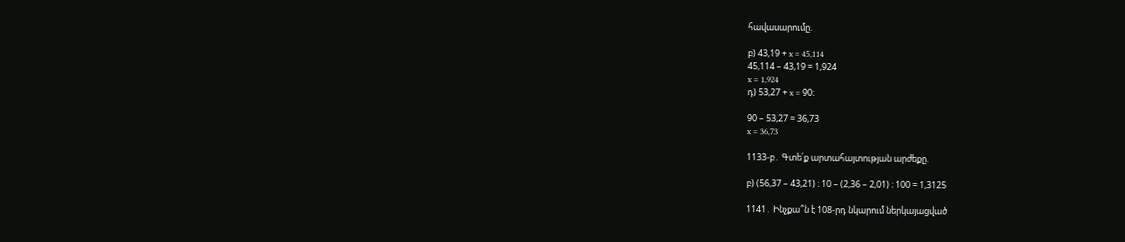հավասարումը.

բ) 43,19 + x = 45,114
45,114 – 43,19 = 1,924
x = 1,924
դ) 53,27 + x = 90։

90 – 53,27 = 36,73
x = 36,73

1133-բ․ Գտե՛ք արտահայտության արժեքը.

բ) (56,37 – 43,21) ։ 10 – (2,36 – 2,01) ։ 100 = 1,3125

1141․ Ինչքա՞ն է 108‐րդ նկարում ներկայացված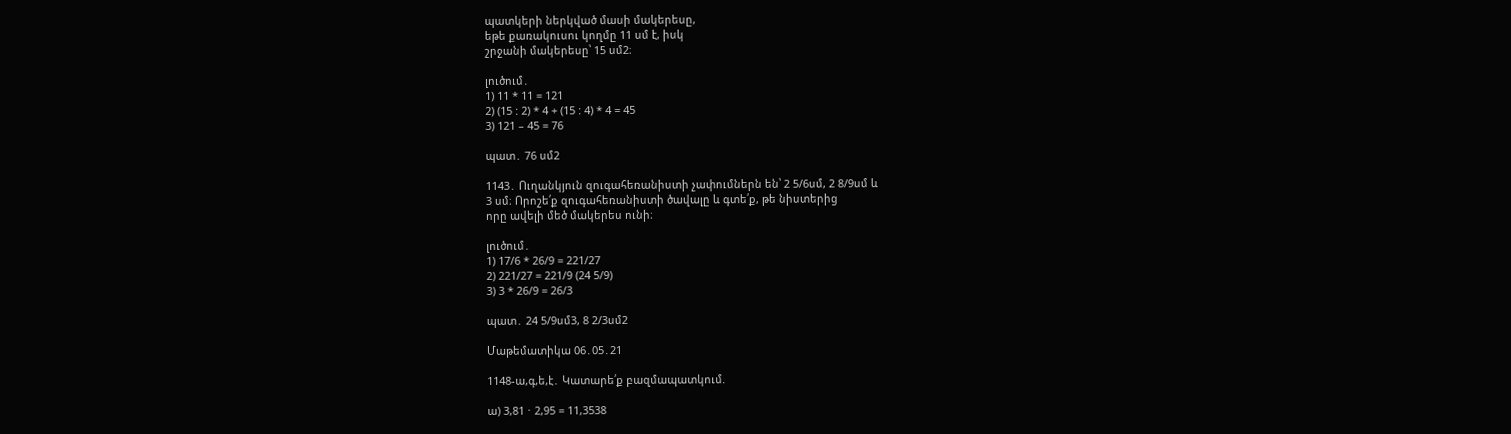պատկերի ներկված մասի մակերեսը,
եթե քառակուսու կողմը 11 սմ է, իսկ
շրջանի մակերեսը՝ 15 սմ2։

լուծում․
1) 11 * 11 = 121
2) (15 : 2) * 4 + (15 : 4) * 4 = 45
3) 121 – 45 = 76

պատ․ 76 սմ2

1143․ Ուղանկյուն զուգահեռանիստի չափումներն են՝ 2 5/6սմ, 2 8/9սմ և
3 սմ։ Որոշե՛ք զուգահեռանիստի ծավալը և գտե՛ք, թե նիստերից
որը ավելի մեծ մակերես ունի։

լուծում․
1) 17/6 * 26/9 = 221/27
2) 221/27 = 221/9 (24 5/9)
3) 3 * 26/9 = 26/3

պատ․ 24 5/9սմ3, 8 2/3սմ2

Մաթեմատիկա 06․05․21

1148-ա,գ,ե,է․ Կատարե՛ք բազմապատկում.

ա) 3,81 ⋅ 2,95 = 11,3538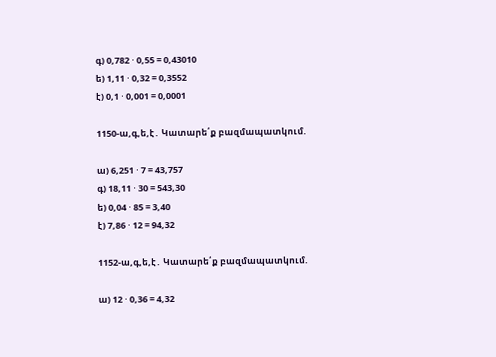գ) 0,782 ⋅ 0,55 = 0,43010
ե) 1,11 ⋅ 0,32 = 0,3552
է) 0,1 ⋅ 0,001 = 0,0001

1150-ա,գ,ե,է․ Կատարե՛ք բազմապատկում.

ա) 6,251 ⋅ 7 = 43,757
գ) 18,11 ⋅ 30 = 543,30
ե) 0,04 ⋅ 85 = 3,40
է) 7,86 ⋅ 12 = 94,32

1152-ա,գ,ե,է․ Կատարե՛ք բազմապատկում.

ա) 12 ⋅ 0,36 = 4,32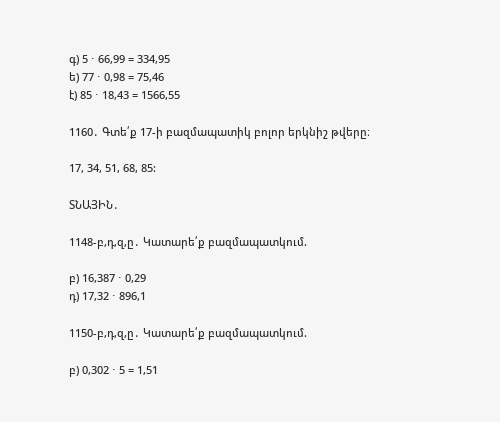գ) 5 ⋅ 66,99 = 334,95
ե) 77 ⋅ 0,98 = 75,46
է) 85 ⋅ 18,43 = 1566,55

1160․ Գտե՛ք 17‐ի բազմապատիկ բոլոր երկնիշ թվերը։

17, 34, 51, 68, 85:

ՏՆԱՅԻՆ․

1148-բ,դ,զ,ը․ Կատարե՛ք բազմապատկում.

բ) 16,387 ⋅ 0,29
դ) 17,32 ⋅ 896,1

1150-բ,դ,զ,ը․ Կատարե՛ք բազմապատկում.

բ) 0,302 ⋅ 5 = 1,51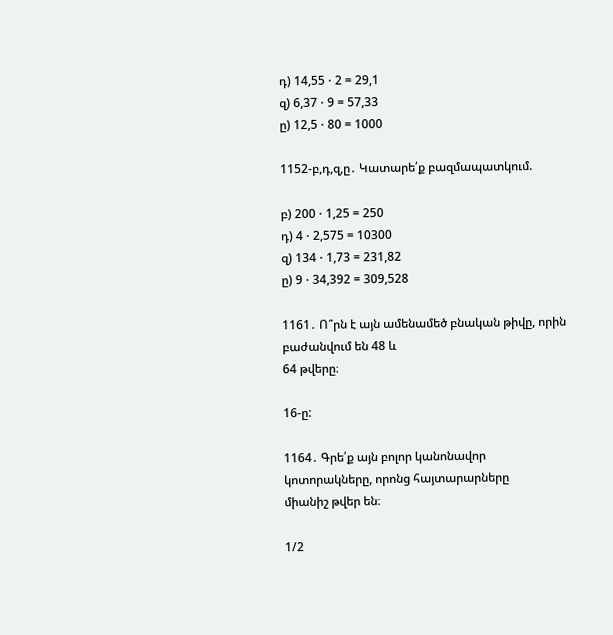դ) 14,55 ⋅ 2 = 29,1
զ) 6,37 ⋅ 9 = 57,33
ը) 12,5 ⋅ 80 = 1000

1152-բ,դ,զ,ը․ Կատարե՛ք բազմապատկում.

բ) 200 ⋅ 1,25 = 250
դ) 4 ⋅ 2,575 = 10300
զ) 134 ⋅ 1,73 = 231,82
ը) 9 ⋅ 34,392 = 309,528

1161․ Ո՞րն է այն ամենամեծ բնական թիվը, որին բաժանվում են 48 և
64 թվերը։

16-ը:

1164․ Գրե՛ք այն բոլոր կանոնավոր կոտորակները, որոնց հայտարարները
միանիշ թվեր են։

1/2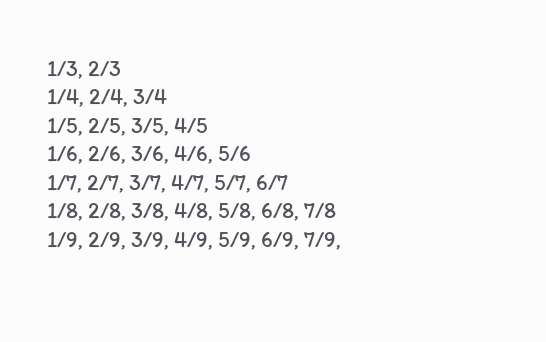1/3, 2/3
1/4, 2/4, 3/4
1/5, 2/5, 3/5, 4/5
1/6, 2/6, 3/6, 4/6, 5/6
1/7, 2/7, 3/7, 4/7, 5/7, 6/7
1/8, 2/8, 3/8, 4/8, 5/8, 6/8, 7/8
1/9, 2/9, 3/9, 4/9, 5/9, 6/9, 7/9,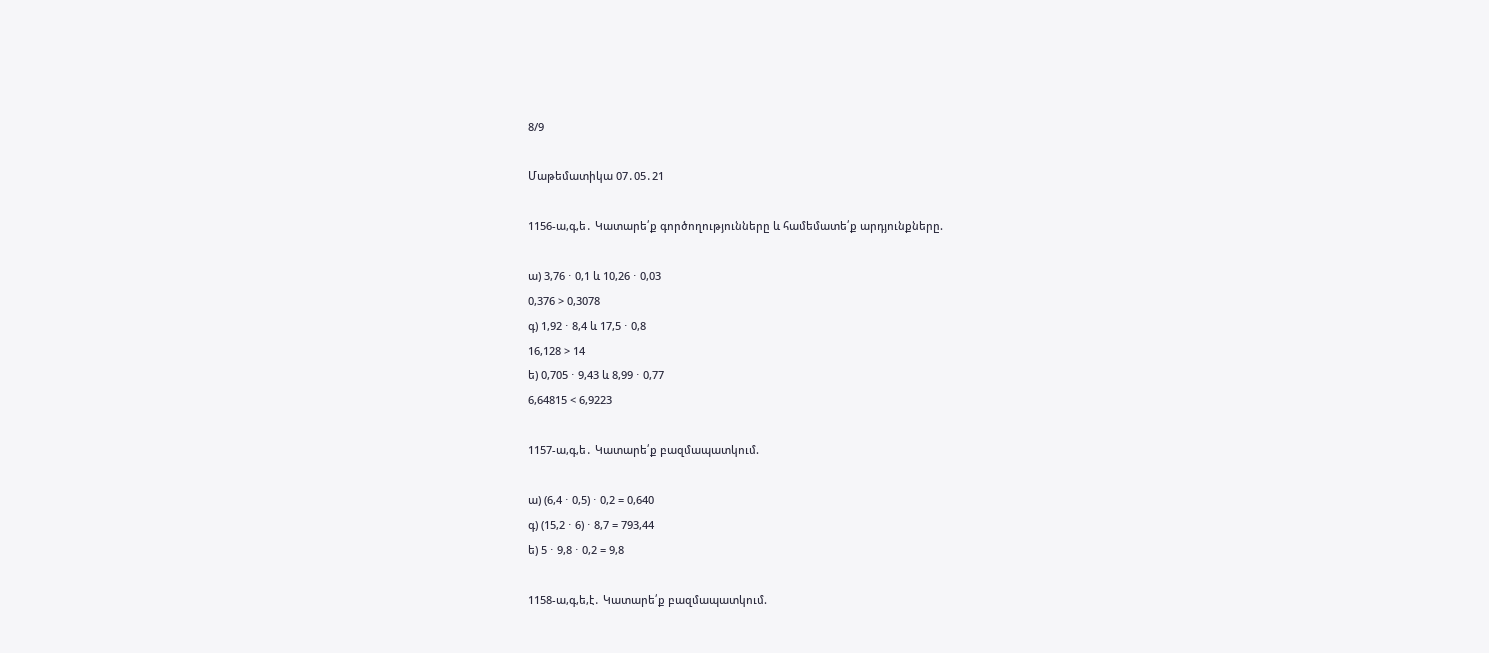8/9

Մաթեմատիկա 07․05․21

1156-ա,գ,ե․ Կատարե՛ք գործողությունները և համեմատե՛ք արդյունքները.

ա) 3,76 ⋅ 0,1 և 10,26 ⋅ 0,03
0,376 > 0,3078
գ) 1,92 ⋅ 8,4 և 17,5 ⋅ 0,8
16,128 > 14
ե) 0,705 ⋅ 9,43 և 8,99 ⋅ 0,77
6,64815 < 6,9223

1157-ա,գ,ե․ Կատարե՛ք բազմապատկում.

ա) (6,4 ⋅ 0,5) ⋅ 0,2 = 0,640
գ) (15,2 ⋅ 6) ⋅ 8,7 = 793,44
ե) 5 ⋅ 9,8 ⋅ 0,2 = 9,8

1158-ա,գ,ե,է․ Կատարե՛ք բազմապատկում.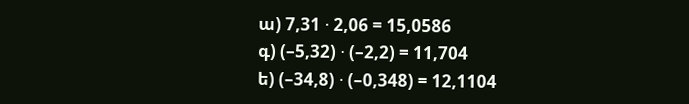ա) 7,31 ⋅ 2,06 = 15,0586
գ) (–5,32) ⋅ (–2,2) = 11,704
ե) (–34,8) ⋅ (–0,348) = 12,1104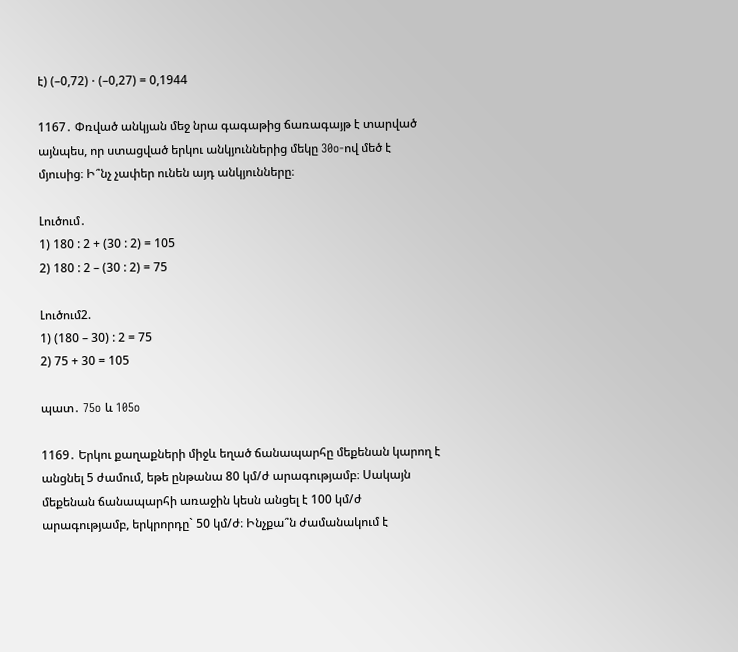է) (–0,72) ⋅ (–0,27) = 0,1944

1167․ Փռված անկյան մեջ նրա գագաթից ճառագայթ է տարված
այնպես, որ ստացված երկու անկյուններից մեկը 30o‐ով մեծ է
մյուսից։ Ի՞նչ չափեր ունեն այդ անկյունները։

Լուծում․
1) 180 : 2 + (30 : 2) = 105
2) 180 : 2 – (30 : 2) = 75

Լուծում2.
1) (180 – 30) : 2 = 75
2) 75 + 30 = 105

պատ․ 75o և 105o

1169․ Երկու քաղաքների միջև եղած ճանապարհը մեքենան կարող է
անցնել 5 ժամում, եթե ընթանա 80 կմ/ժ արագությամբ։ Սակայն
մեքենան ճանապարհի առաջին կեսն անցել է 100 կմ/ժ
արագությամբ, երկրորդը` 50 կմ/ժ։ Ինչքա՞ն ժամանակում է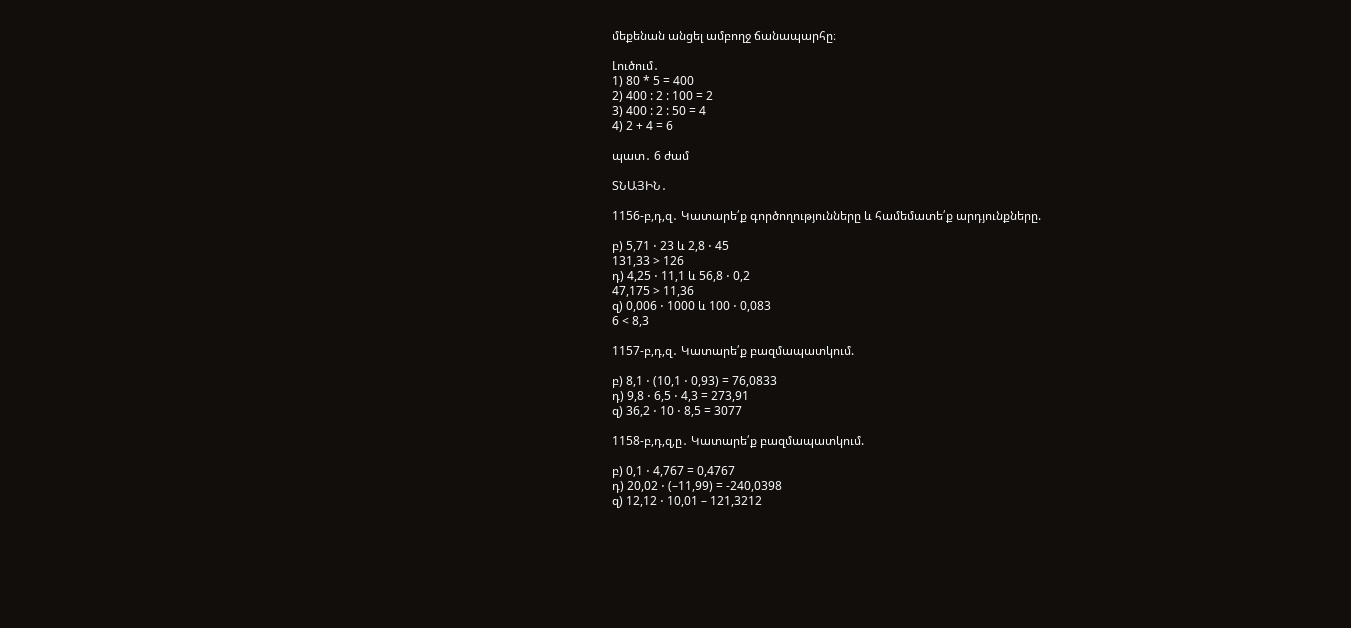մեքենան անցել ամբողջ ճանապարհը։

Լուծում․
1) 80 * 5 = 400
2) 400 : 2 : 100 = 2
3) 400 : 2 : 50 = 4
4) 2 + 4 = 6

պատ․ 6 ժամ

ՏՆԱՅԻՆ․

1156-բ,դ,զ․ Կատարե՛ք գործողությունները և համեմատե՛ք արդյունքները.

բ) 5,71 ⋅ 23 և 2,8 ⋅ 45
131,33 > 126
դ) 4,25 ⋅ 11,1 և 56,8 ⋅ 0,2
47,175 > 11,36
զ) 0,006 ⋅ 1000 և 100 ⋅ 0,083
6 < 8,3

1157-բ,դ,զ․ Կատարե՛ք բազմապատկում.

բ) 8,1 ⋅ (10,1 ⋅ 0,93) = 76,0833
դ) 9,8 ⋅ 6,5 ⋅ 4,3 = 273,91
զ) 36,2 ⋅ 10 ⋅ 8,5 = 3077

1158-բ,դ,զ,ը․ Կատարե՛ք բազմապատկում.

բ) 0,1 ⋅ 4,767 = 0,4767
դ) 20,02 ⋅ (–11,99) = -240,0398
զ) 12,12 ⋅ 10,01 – 121,3212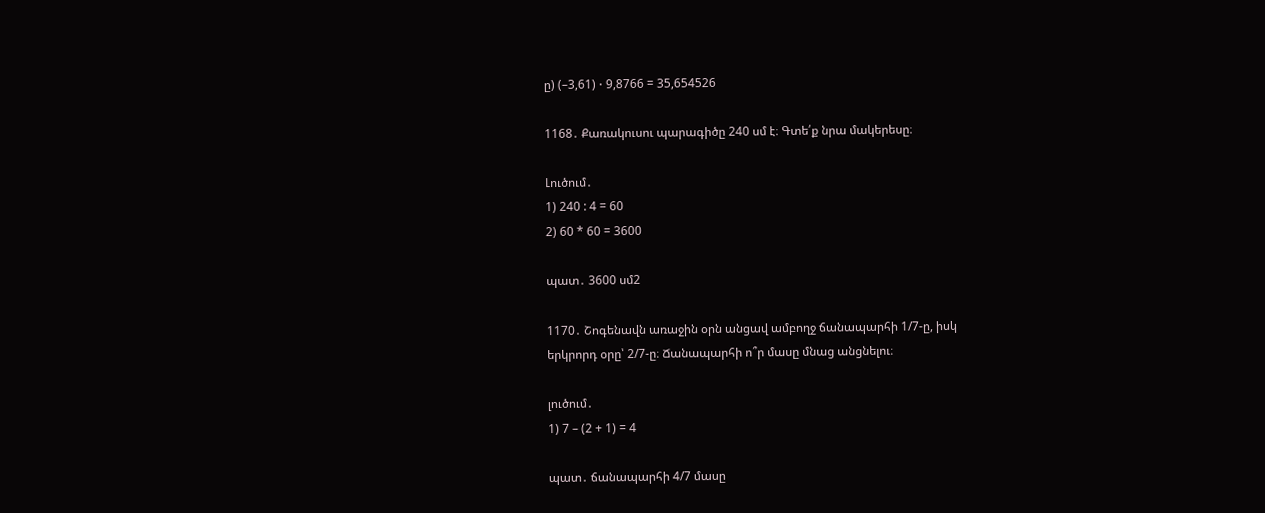ը) (–3,61) ⋅ 9,8766 = 35,654526

1168․ Քառակուսու պարագիծը 240 սմ է։ Գտե՛ք նրա մակերեսը։

Լուծում․
1) 240 : 4 = 60
2) 60 * 60 = 3600

պատ․ 3600 սմ2

1170․ Շոգենավն առաջին օրն անցավ ամբողջ ճանապարհի 1/7‐ը, իսկ
երկրորդ օրը՝ 2/7‐ը։ Ճանապարհի ո՞ր մասը մնաց անցնելու։

լուծում․
1) 7 – (2 + 1) = 4

պատ․ ճանապարհի 4/7 մասը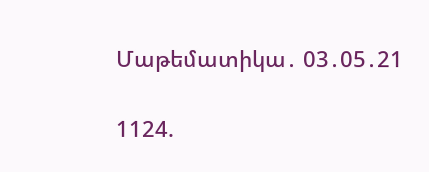Մաթեմատիկա․ 03․05․21

1124.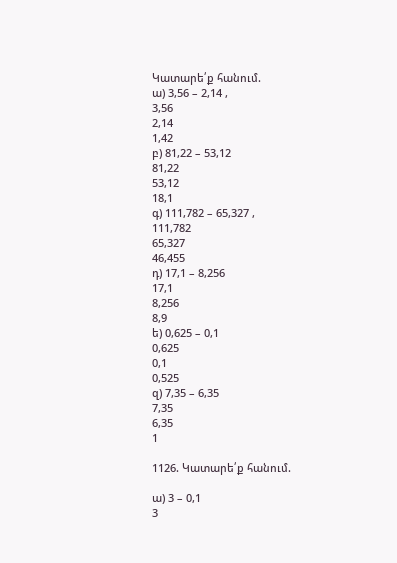Կատարե՛ք հանում.
ա) 3,56 – 2,14 ,
3,56
2,14
1,42
բ) 81,22 – 53,12
81,22
53,12
18,1
գ) 111,782 – 65,327 ,
111,782
65,327
46,455
դ) 17,1 – 8,256
17,1
8,256
8,9
ե) 0,625 – 0,1
0,625
0,1
0,525
զ) 7,35 – 6,35
7,35
6,35
1

1126. Կատարե՛ք հանում.

ա) 3 – 0,1
3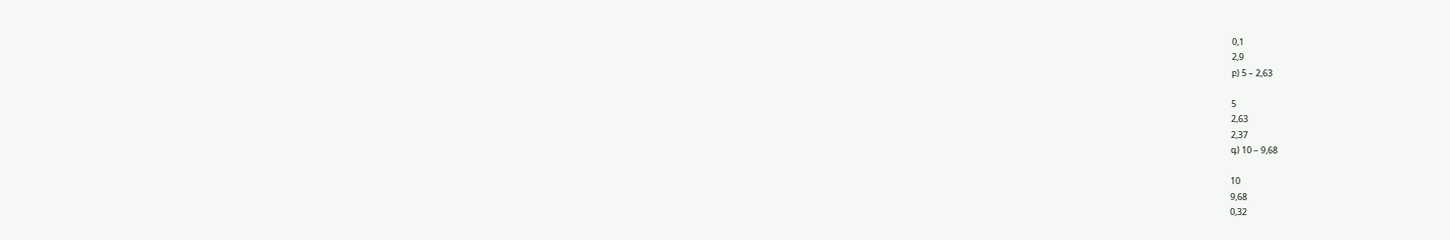0,1
2,9
բ) 5 – 2,63

5
2,63
2,37
գ) 10 – 9,68

10
9,68
0,32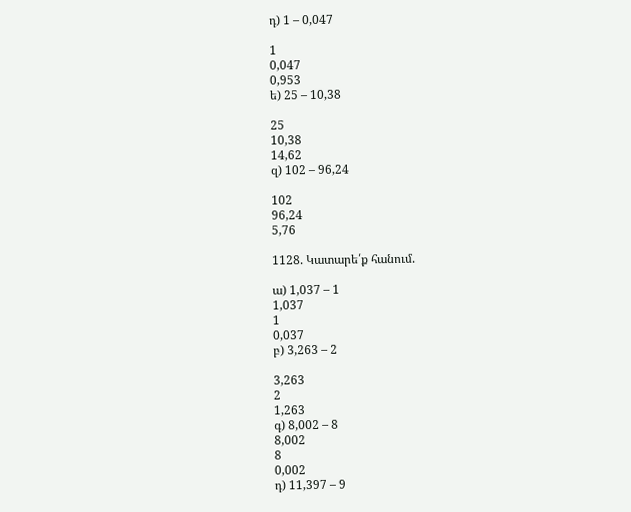դ) 1 – 0,047

1
0,047
0,953
ե) 25 – 10,38

25
10,38
14,62
զ) 102 – 96,24

102
96,24
5,76

1128. Կատարե՛ք հանում.

ա) 1,037 – 1
1,037
1
0,037
բ) 3,263 – 2

3,263
2
1,263
գ) 8,002 – 8
8,002
8
0,002
դ) 11,397 – 9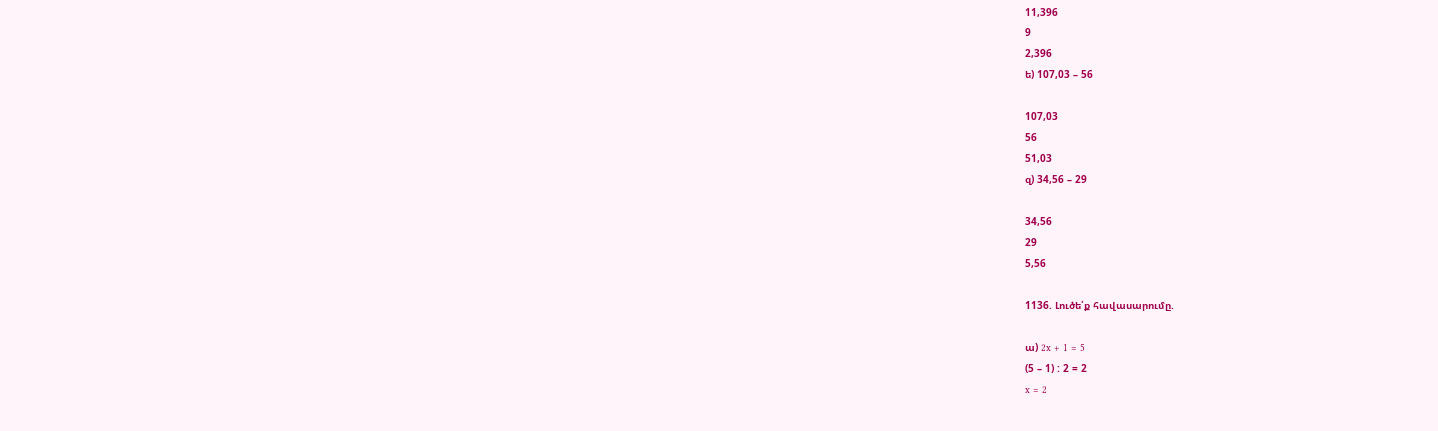11,396
9
2,396
ե) 107,03 – 56

107,03
56
51,03
զ) 34,56 – 29

34,56
29
5,56

1136. Լուծե՛ք հավասարումը.

ա) 2x + 1 = 5
(5 – 1) : 2 = 2
x = 2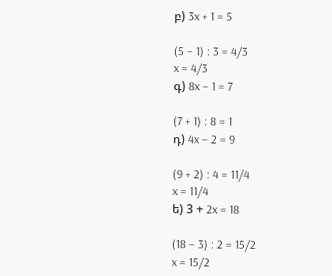բ) 3x + 1 = 5

(5 – 1) : 3 = 4/3
x = 4/3
գ) 8x – 1 = 7

(7 + 1) : 8 = 1
դ) 4x – 2 = 9

(9 + 2) : 4 = 11/4
x = 11/4
ե) 3 + 2x = 18

(18 – 3) : 2 = 15/2
x = 15/2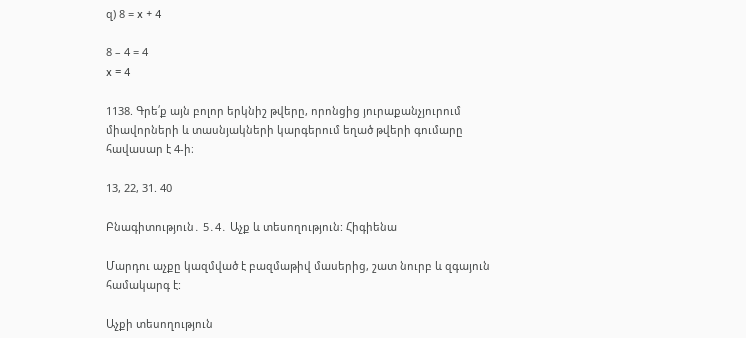զ) 8 = x + 4

8 – 4 = 4
x = 4

1138. Գրե՛ք այն բոլոր երկնիշ թվերը, որոնցից յուրաքանչյուրում
միավորների և տասնյակների կարգերում եղած թվերի գումարը
հավասար է 4-ի։

13, 22, 31. 40

Բնագիտություն․ 5․4․ Աչք և տեսողություն: Հիգիենա

Մարդու աչքը կազմված է բազմաթիվ մասերից, շատ նուրբ և զգայուն համակարգ է:

Աչքի տեսողություն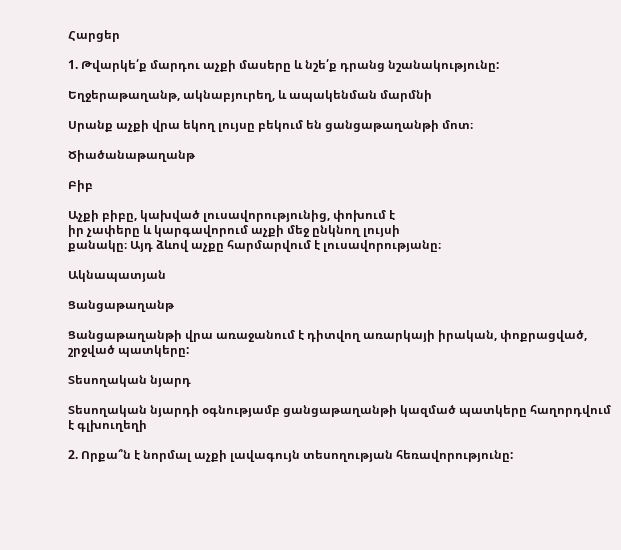Հարցեր

1. Թվարկե՛ք մարդու աչքի մասերը և նշե՛ք դրանց նշանակությունը:

Եղջերաթաղանթ, ակնաբյուրեղ, և ապակենման մարմնի

Սրանք աչքի վրա եկող լույսը բեկում են ցանցաթաղանթի մոտ։

Ծիածանաթաղանթ

Բիբ

Աչքի բիբը, կախված լուսավորությունից, փոխում է
իր չափերը և կարգավորում աչքի մեջ ընկնող լույսի
քանակը։ Այդ ձևով աչքը հարմարվում է լուսավորությանը։

Ակնապատյան

Ցանցաթաղանթ

Ցանցաթաղանթի վրա առաջանում է դիտվող առարկայի իրական, փոքրացված, շրջված պատկերը:

Տեսողական նյարդ

Տեսողական նյարդի օգնությամբ ցանցաթաղանթի կազմած պատկերը հաղորդվում է գլխուղեղի

2. Որքա՞ն է նորմալ աչքի լավագույն տեսողության հեռավորությունը: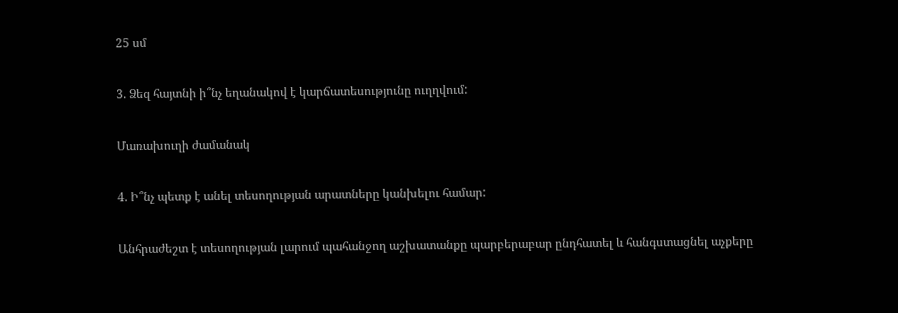25 սմ

3. Ձեզ հայտնի ի՞նչ եղանակով է կարճատեսությունը ուղղվում:

Մառախուղի ժամանակ

4. Ի՞նչ պետք է անել տեսողության արատները կանխելու համար:

Անհրաժեշտ է տեսողության լարում պահանջող աշխատանքը պարբերաբար ընդհատել և հանգստացնել աչքերը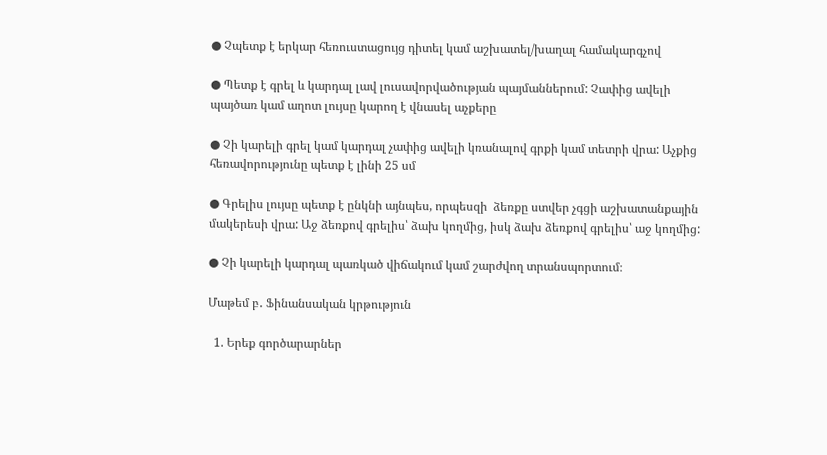● Չպետք է երկար հեռուստացույց դիտել կամ աշխատել/խաղալ համակարգչով

● Պետք է գրել և կարդալ լավ լուսավորվածության պայմաններում: Չափից ավելի պայծառ կամ աղոտ լույսը կարող է վնասել աչքերը

● Չի կարելի գրել կամ կարդալ չափից ավելի կռանալով գրքի կամ տետրի վրա: Աչքից հեռավորությունը պետք է լինի 25 սմ

● Գրելիս լույսը պետք է ընկնի այնպես, որպեսզի  ձեռքը ստվեր չգցի աշխատանքային մակերեսի վրա: Աջ ձեռքով գրելիս՝ ձախ կողմից, իսկ ձախ ձեռքով գրելիս՝ աջ կողմից:

● Չի կարելի կարդալ պառկած վիճակում կամ շարժվող տրանսպորտում։

Մաթեմ բ․ Ֆինանսական կրթություն

  1. Երեք գործարարներ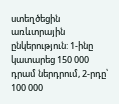ստեղծեցին առևտրային ընկերություն: 1-ինը կատարեց 150 000 դրամ ներդրում, 2-րդը՝ 100 000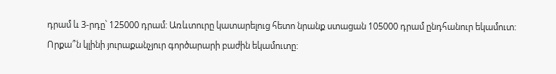դրամ և 3-րդը՝ 125000 դրամ: Առևտուրը կատարելուց հետո նրանք ստացան 105000 դրամ ընդհանուր եկամուտ: Որքա՞ն կլինի յուրաքանչյուր գործարարի բաժին եկամուտը: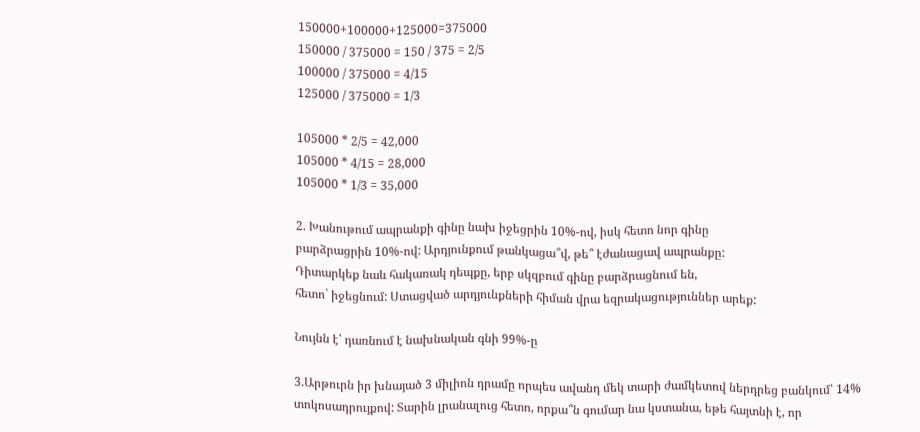150000+100000+125000=375000
150000 / 375000 = 150 / 375 = 2/5
100000 / 375000 = 4/15
125000 / 375000 = 1/3

105000 * 2/5 = 42,000
105000 * 4/15 = 28,000
105000 * 1/3 = 35,000

2. Խանութում ապրանքի գինը նախ իջեցրին 10%-ով, իսկ հետո նոր գինը
բարձրացրին 10%-ով: Արդյունքում թանկացա՞վ, թե՞ էժանացավ ապրանքը:
Դիտարկեք նաև հակառակ դեպքը, երբ սկզբում գինը բարձրացնում են,
հետո` իջեցնում: Ստացված արդյունքների հիման վրա եզրակացություններ արեք:

Նույնն է՝ դառնում է նախնական գնի 99%-ը

3.Արթուրն իր խնայած 3 միլիոն դրամը որպես ավանդ մեկ տարի ժամկետով ներդրեց բանկում՝ 14% տոկոսադրույքով: Տարին լրանալուց հետո, որքա՞ն գումար նա կստանա, եթե հայտնի է, որ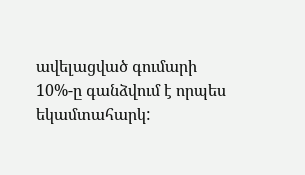ավելացված գումարի 10%-ը գանձվում է որպես եկամտահարկ: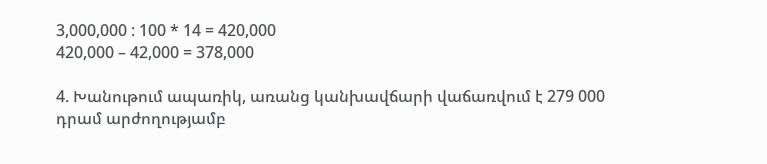3,000,000 : 100 * 14 = 420,000
420,000 – 42,000 = 378,000

4. Խանութում ապառիկ, առանց կանխավճարի վաճառվում է 279 000
դրամ արժողությամբ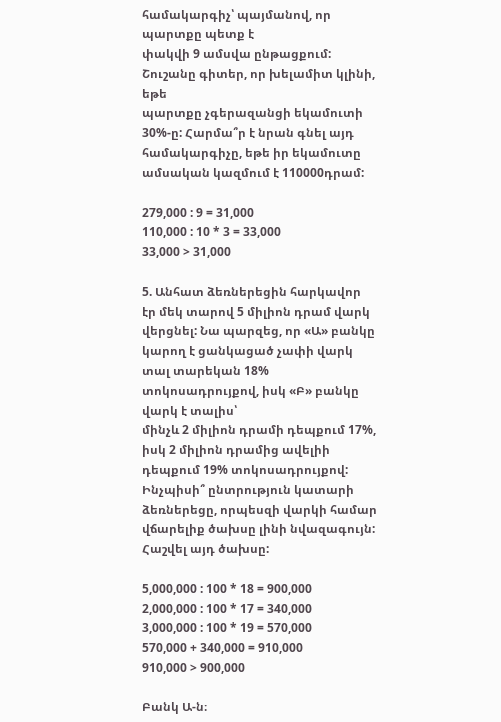համակարգիչ՝ պայմանով, որ պարտքը պետք է
փակվի 9 ամսվա ընթացքում: Շուշանը գիտեր, որ խելամիտ կլինի, եթե
պարտքը չգերազանցի եկամուտի 30%-ը: Հարմա՞ր է նրան գնել այդ
համակարգիչը, եթե իր եկամուտը ամսական կազմում է 110000դրամ:

279,000 : 9 = 31,000
110,000 : 10 * 3 = 33,000
33,000 > 31,000

5. Անհատ ձեռներեցին հարկավոր էր մեկ տարով 5 միլիոն դրամ վարկ
վերցնել: Նա պարզեց, որ «Ա» բանկը կարող է ցանկացած չափի վարկ
տալ տարեկան 18% տոկոսադրույքով, իսկ «Բ» բանկը վարկ է տալիս՝
մինչև 2 միլիոն դրամի դեպքում 17%, իսկ 2 միլիոն դրամից ավելիի
դեպքում 19% տոկոսադրույքով:
Ինչպիսի՞ ընտրություն կատարի ձեռներեցը, որպեսզի վարկի համար
վճարելիք ծախսը լինի նվազագույն: Հաշվել այդ ծախսը:

5,000,000 : 100 * 18 = 900,000
2,000,000 : 100 * 17 = 340,000
3,000,000 : 100 * 19 = 570,000
570,000 + 340,000 = 910,000
910,000 > 900,000

Բանկ Ա-ն։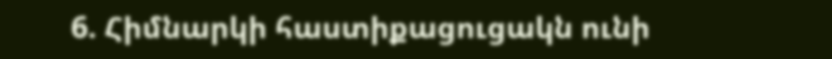6. Հիմնարկի հաստիքացուցակն ունի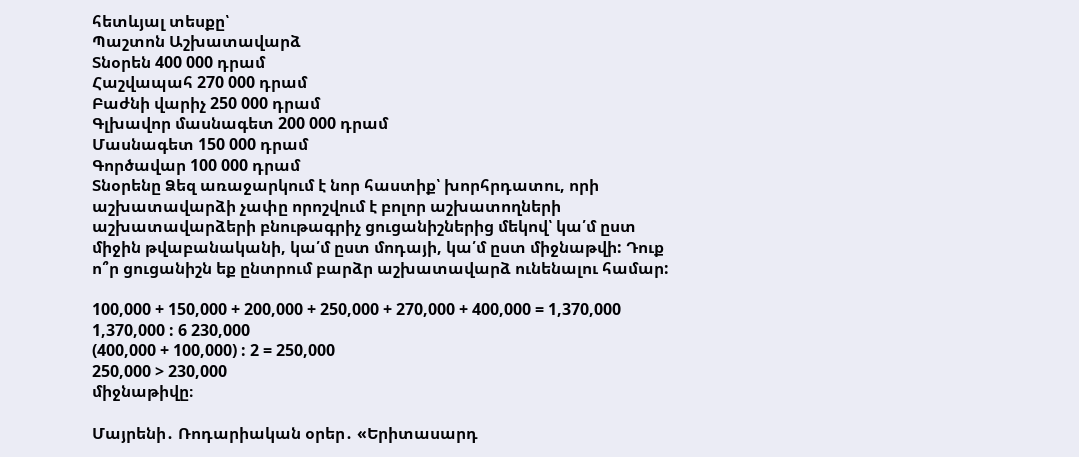հետևյալ տեսքը՝
Պաշտոն Աշխատավարձ
Տնօրեն 400 000 դրամ
Հաշվապահ 270 000 դրամ
Բաժնի վարիչ 250 000 դրամ
Գլխավոր մասնագետ 200 000 դրամ
Մասնագետ 150 000 դրամ
Գործավար 100 000 դրամ
Տնօրենը Ձեզ առաջարկում է նոր հաստիք՝ խորհրդատու, որի աշխատավարձի չափը որոշվում է բոլոր աշխատողների աշխատավարձերի բնութագրիչ ցուցանիշներից մեկով՝ կա՛մ ըստ միջին թվաբանականի, կա՛մ ըստ մոդայի, կա՛մ ըստ միջնաթվի: Դուք ո՞ր ցուցանիշն եք ընտրում բարձր աշխատավարձ ունենալու համար:

100,000 + 150,000 + 200,000 + 250,000 + 270,000 + 400,000 = 1,370,000
1,370,000 : 6 230,000
(400,000 + 100,000) : 2 = 250,000
250,000 > 230,000
միջնաթիվը։

Մայրենի․ Ռոդարիական օրեր․ «Երիտասարդ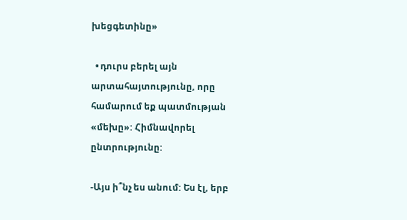խեցգետինը»

  • դուրս բերել այն արտահայտությունը, որը համարում եք պատմության «մեխը»: Հիմնավորել ընտրությունը:

-Այս ի՞նչ ես անում: Ես էլ, երբ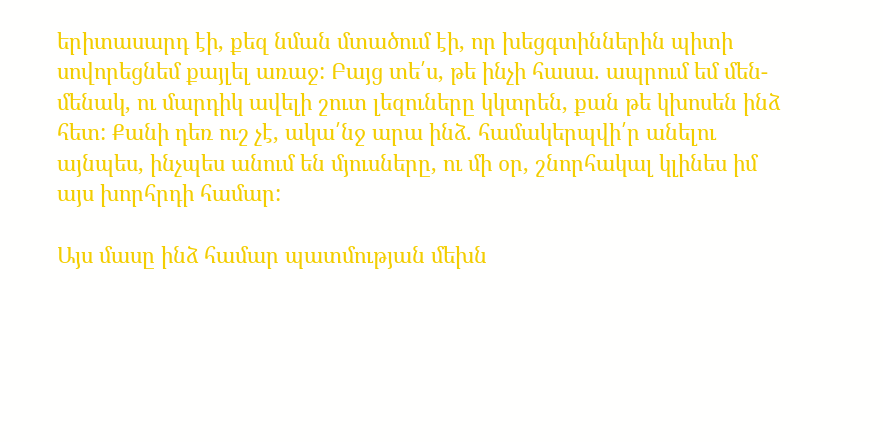երիտասարդ էի, քեզ նման մտածում էի, որ խեցգտիններին պիտի սովորեցնեմ քայլել առաջ: Բայց տե՛ս, թե ինչի հասա. ապրում եմ մեն-մենակ, ու մարդիկ ավելի շուտ լեզուները կկտրեն, քան թե կխոսեն ինձ հետ: Քանի դեռ ուշ չէ, ակա՛նջ արա ինձ. համակերպվի՛ր անելու այնպես, ինչպես անում են մյուսները, ու մի օր, շնորհակալ կլինես իմ այս խորհրդի համար:

Այս մասը ինձ համար պատմության մեխն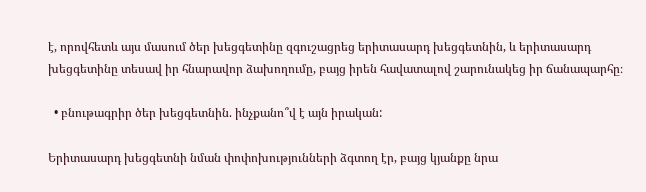է, որովհետև այս մասում ծեր խեցգետինը զգուշացրեց երիտասարդ խեցգետնին, և երիտասարդ խեցգետինը տեսավ իր հնարավոր ձախողումը, բայց իրեն հավատալով շարունակեց իր ճանապարհը։

  • բնութագրիր ծեր խեցգետնին. ինչքանո՞վ է այն իրական:

Երիտասարդ խեցգետնի նման փոփոխությունների ձգտող էր, բայց կյանքը նրա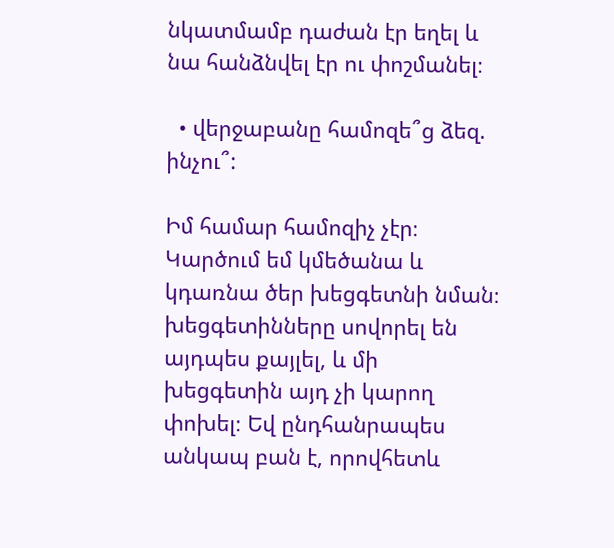նկատմամբ դաժան էր եղել և նա հանձնվել էր ու փոշմանել։

  • վերջաբանը համոզե՞ց ձեզ. ինչու՞:

Իմ համար համոզիչ չէր։ Կարծում եմ կմեծանա և կդառնա ծեր խեցգետնի նման։ խեցգետինները սովորել են այդպես քայլել, և մի խեցգետին այդ չի կարող փոխել։ Եվ ընդհանրապես անկապ բան է, որովհետև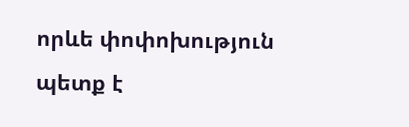որևե փոփոխություն պետք է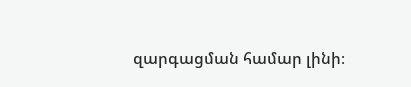զարգացման համար լինի։